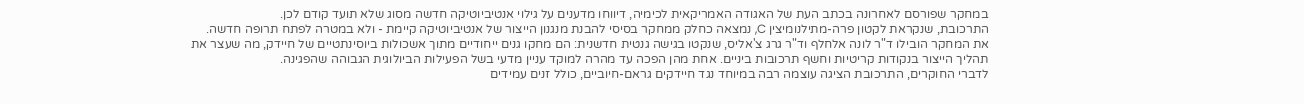במחקר שפורסם לאחרונה בכתב העת של האגודה האמריקאית לכימיה, דיווחו מדענים על גילוי אנטיביוטיקה חדשה מסוג שלא תועד קודם לכן.
התרכובת, שנקראת לקטון פרה-מתילנומיצין C, נמצאה כחלק ממחקר בסיסי להבנת מנגנון הייצור של אנטיביוטיקה קיימת - ולא במטרה לפתח תרופה חדשה.
את המחקר הובילו ד"ר לונה אלחלף וד"ר גרג צ'אליס, שנקטו בגישה גנטית חדשנית: הם מחקו גנים ייחודיים מתוך אשכולות ביוסינתטיים של חיידק, מה שעצר את תהליך הייצור בנקודות קריטיות וחשף תרכובות ביניים. אחת מהן הפכה עד מהרה למוקד עניין מדעי בשל הפעילות הביולוגית הגבוהה שהפגינה.
לדברי החוקרים, התרכובת הציגה עוצמה רבה במיוחד נגד חיידקים גראם-חיוביים, כולל זנים עמידים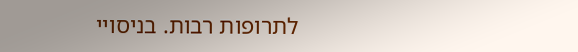לתרופות רבות. בניסויי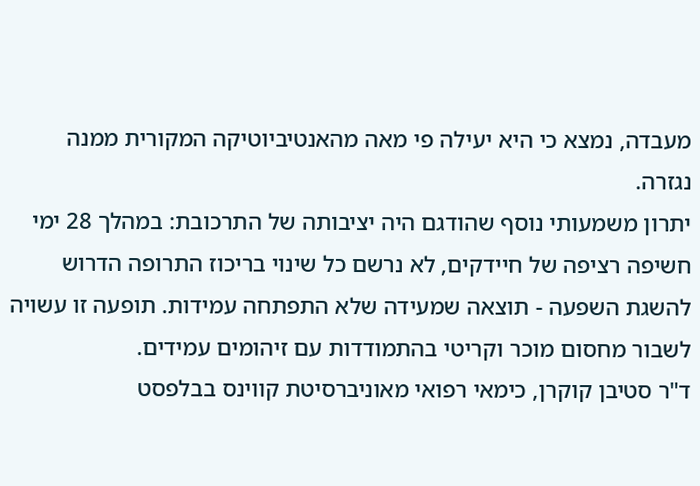מעבדה, נמצא כי היא יעילה פי מאה מהאנטיביוטיקה המקורית ממנה נגזרה.
יתרון משמעותי נוסף שהודגם היה יציבותה של התרכובת: במהלך 28 ימי חשיפה רציפה של חיידקים, לא נרשם כל שינוי בריכוז התרופה הדרוש להשגת השפעה - תוצאה שמעידה שלא התפתחה עמידות. תופעה זו עשויה לשבור מחסום מוכר וקריטי בהתמודדות עם זיהומים עמידים.
ד"ר סטיבן קוקרן, כימאי רפואי מאוניברסיטת קווינס בבלפסט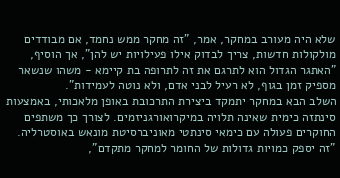שלא היה מעורב במחקר, אמר, "זה מחקר ממש נחמד, אם מבודדים מולקולות חדשות, צריך לבדוק אילו פעילויות יש להן", אך הוסיף, "האתגר הגדול הוא לתרגם את זה לתרופה בת קיימא - משהו שנשאר מספיק זמן בגוף, לא רעיל לבני אדם, ולא נוטה לעמידות".
השלב הבא במחקר יתמקד ביצירת התרכובת באופן מלאכותי, באמצעות סינתזה כימית שאינה תלויה במיקרואורגניזמים. לצורך כך משתפים החוקרים פעולה עם כימאי סינתטי מאוניברסיטת מונאש באוסטרליה. "זה יספק כמויות גדולות של החומר למחקר מתקדם",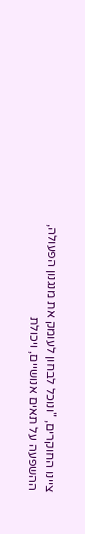ציינו החוקרים, "ונוכל לבחון לעומק את מנגנון הפעולה, ההשפעה על תאים אנושיים, ויכולת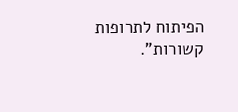הפיתוח לתרופות קשורות".